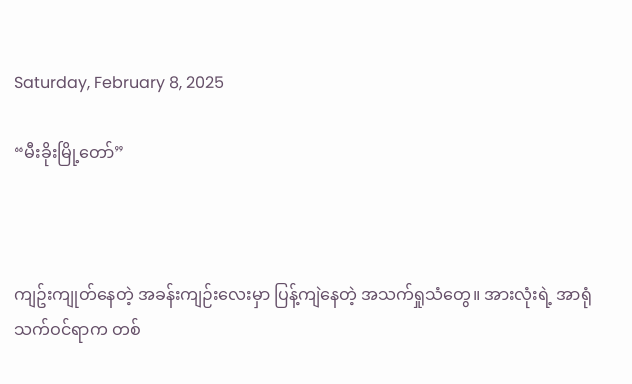Saturday, February 8, 2025

“မီးခိုးမြို့တော်”



ကျဥ်းကျုတ်နေတဲ့ အခန်းကျဉ်းလေးမှာ ပြန့်ကျဲနေတဲ့ အသက်ရှုသံတွေ။ အားလုံးရဲ့ အာရုံသက်ဝင်ရာက တစ်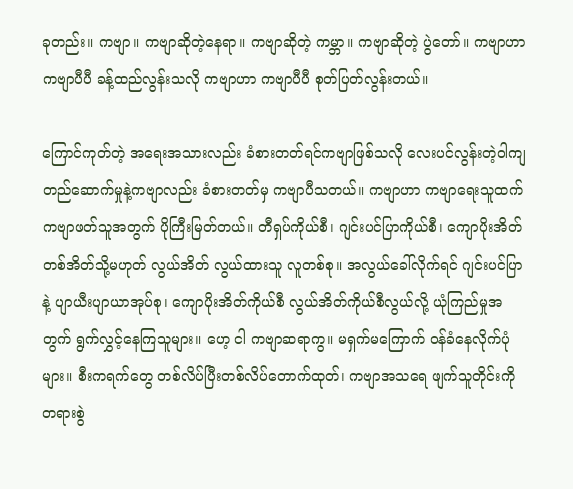ခုတည်း။ ကဗျာ။ ကဗျာဆိုတဲ့နေရာ။ ကဗျာဆိုတဲ့ ကမ္ဘာ။ ကဗျာဆိုတဲ့ ပွဲတော်။ ကဗျာဟာ ကဗျာပီပီ ခန့်ထည်လွန်းသလို ကဗျာဟာ ကဗျာပီပီ စုတ်ပြတ်လွန်းတယ်။

ကြောင်ကုတ်တဲ့ အရေးအသားလည်း ခံစားတတ်ရင်ကဗျာဖြစ်သလို လေးပင်လွန်းတဲ့ဝါကျတည်ဆောက်မှုနဲ့ကဗျာလည်း ခံစားတတ်မှ ကဗျာပီသတယ်။ ကဗျာဟာ ကဗျာရေးသူထက် ကဗျာဖတ်သူအတွက် ပိုကြီးမြတ်တယ်။ တီရှပ်ကိုယ်စီ၊ ဂျင်းပင်ပြာကိုယ်စီ၊ ကျောပိုးအိတ်တစ်အိတ်သို့မဟုတ် လွယ်အိတ် လွယ်ထားသူ လူတစ်စု။ အလွယ်ခေါ်လိုက်ရင် ဂျင်းပင်ပြာနဲ့ ပျာယီးပျာယာအုပ်စု၊ ကျောပိုးအိတ်ကိုယ်စီ လွယ်အိတ်ကိုယ်စီလွယ်လို့ ယုံကြည်မှုအတွက် ရွက်လွှင့်နေကြသူများ။ ဟေ့ ငါ ကဗျာဆရာကွ။ မရှက်မကြောက် ဝန်ခံနေလိုက်ပုံများ။ စီးကရက်တွေ တစ်လိပ်ပြီးတစ်လိပ်တောက်ထုတ်၊ ကဗျာအသရေ ဖျက်သူတိုင်းကို တရားစွဲ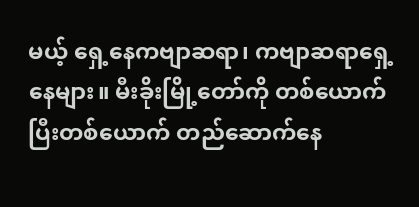မယ့် ရှေ့နေကဗျာဆရာ၊ ကဗျာဆရာရှေ့နေများ။ မီးခိုးမြို့တော်ကို တစ်ယောက်ပြီးတစ်ယောက် တည်ဆောက်နေ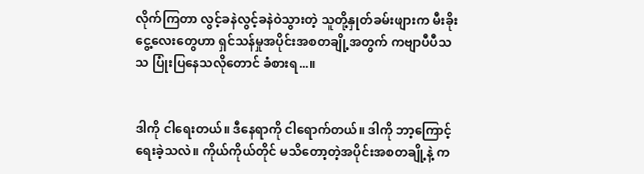လိုက်ကြတာ လွင့်ခနဲလွင့်ခနဲဝဲသွားတဲ့ သူတို့နှုတ်ခမ်းဖျားက မီးခိုးငွေ့လေးတွေဟာ ရှင်သန်မှုအပိုင်းအစတချို့အတွက် ကဗျာပီပီသသ ပြုံးပြနေသလိုတောင် ခံစားရ...။


ဒါကို ငါရေးတယ်။ ဒီနေရာကို ငါရောက်တယ်။ ဒါကို ဘာ့ကြောင့် ရေးခဲ့သလဲ။ ကိုယ်ကိုယ်တိုင် မသိတော့တဲ့အပိုင်းအစတချို့နဲ့ က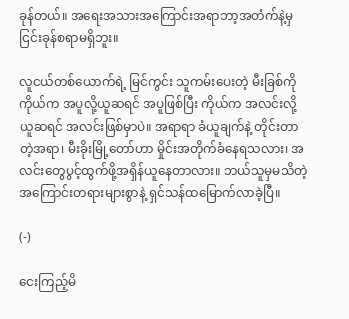ခုန်တယ်။ အရေးအသားအကြောင်းအရာဘာ့အတံက်နဲ့မှ ငြင်းခုန်စရာမရှိဘူး။

လူငယ်တစ်ယောက်ရဲ့ မြင်ကွင်း သူကမ်းပေးတဲ့ မီးခြစ်ကို ကိုယ်က အပူလို့ယူဆရင် အပူဖြစ်ပြီး ကိုယ်က အလင်းလို့ ယူဆရင် အလင်းဖြစ်မှာပဲ။ အရာရာ ခံယူချက်နဲ့ တိုင်းတာတဲ့အရာ၊ မီးခိုးမြို့တော်ဟာ မှိုင်းအတိုက်ခံနေရသလား၊ အလင်းတွေပွင့်ထွက်ဖို့အရှိန်ယူနေတာလား။ ဘယ်သူမှမသိတဲ့ အကြောင်းတရားများစွာနဲ့ ရှင်သန်ထမြောက်လာခဲ့ပြီ။

(-)

ငေးကြည့်မိ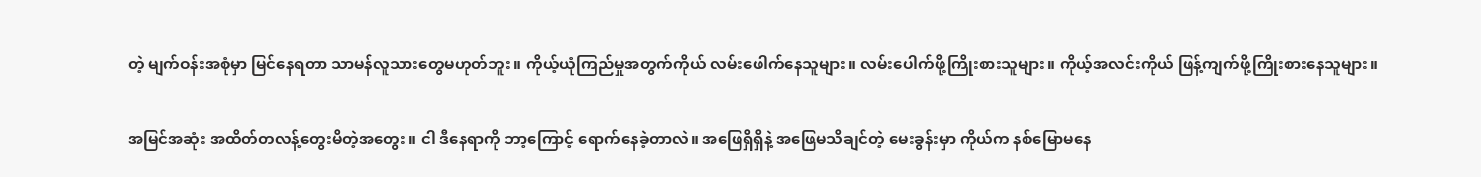တဲ့ မျက်ဝန်းအစုံမှာ မြင်နေရတာ သာမန်လူသားတွေမဟုတ်ဘူး။ ကိုယ့်ယုံကြည်မှုအတွက်ကိုယ် လမ်းဖေါက်နေသူများ။ လမ်းပေါက်ဖို့ကြိုးစားသူများ။ ကိုယ့်အလင်းကိုယ် ဖြန့်ကျက်ဖို့ကြိုးစားနေသူများ။

အမြင်အဆုံး အထိတ်တလန့်တွေးမိတဲ့အတွေး။ ငါ ဒီနေရာကို ဘာ့ကြောင့် ရောက်နေခဲ့တာလဲ။ အဖြေရှိရှိနဲ့ အဖြေမသိချင်တဲ့ မေးခွန်းမှာ ကိုယ်က နစ်မြောမနေ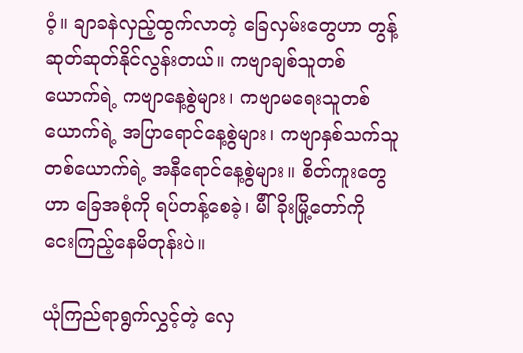ဝံ့။ ချာခနဲလှည့်ထွက်လာတဲ့ ခြေလှမ်းတွေဟာ တွန့်ဆုတ်ဆုတ်နိုင်လွန်းတယ်။ ကဗျာချစ်သူတစ်ယောက်ရဲ့ ကဗျာနေ့စွဲများ၊ ကဗျာမရေးသူတစ်ယောက်ရဲ့ အပြာရောင်နေ့စွဲများ၊ ကဗျာနှစ်သက်သူတစ်ယောက်ရဲ့ အနီရောင်နေ့စွဲများ။ စိတ်ကူးတွေဟာ ခြေအစုံကို ရပ်တန့်စေခဲ့၊ မီါ်ခိုးမြို့တော်ကို ငေးကြည့်နေမိတုန်းပဲ။

ယုံကြည်ရာရွက်လွှင့်တဲ့ လှေ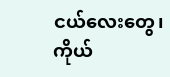ငယ်လေးတွေ၊ ကိုယ်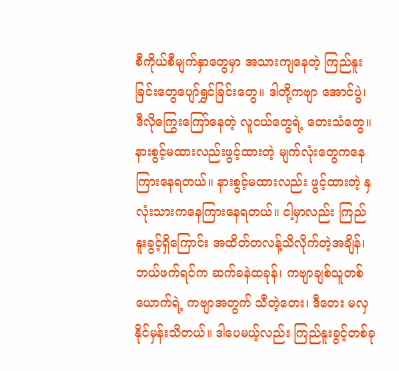စီကိုယ်စီမျက်နှာတွေမှာ အသားကျနေတဲ့ ကြည်နူးခြင်းတွေပျော်ရွှင်ခြင်းတွေ။ ဒါတို့ကဗျာ အောင်ပွဲ၊ ဒီလိုကြွေးကြော်နေတဲ့ လူငယ်တွေရဲ့ တေးသံတွေ။ နားစွင့်မထားလည်းဖွင့်ထားတဲ့ မျက်လုံးတွေကနေကြားနေရတယ်။ နားစွင့်မထားလည်း ဖွင့်ထားတဲ့ နှလုံးသားကနေကြားနေရတယ်။ ငါ့မှာလည်း ကြည်နူးခွင့်ရှိကြောင်း အထိတ်တလန့်သိလိုက်တဲ့အချိန်၊ ဘယ်ဖက်ရင်က ဆက်ခနဲထခုန်၊ ကဗျာချစ်သူတစ်ယောက်ရဲ့ ကဗျာအတွက် သီတဲ့တေး၊ ဒီတေး မလှနိုင်မှန်းသိတယ်။ ဒါပေမယ့်လည်း ကြည်နူးခွင့်တစ်ခု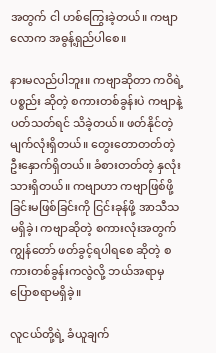အတွက် ငါ ဟစ်ကြွေးခဲ့တယ်။ ကဗျာလောက အဓွန့်ရှည်ပါစေ။

နားမလည်ပါဘူး။ ကဗျာဆိုတာ ကဝိရဲ့ ပစ္စည်း ဆိုတဲ့ စကားတစ်ခွန်းပဲ ကဗျာနဲ့ ပတ်သတ်ရင် သိခဲ့တယ်။ ဖတ်နိုင်တဲ့ မျက်လုံးရှိတယ်။ တွေးတောတတ်တဲ့ ဦးနှောက်ရှိတယ်။ ခံစားတတ်တဲ့ နှလုံးသားရှိတယ်။ ကဗျာဟာ ကဗျာဖြစ်ဖို့ခြင်းမဖြစ်ခြင်းကို ငြင်းခုန်ဖို့ အာသီသမရှိခဲ့၊ ကဗျာဆိုတဲ့ စကားလုံးအတွက် ကျွန်တော် ဖတ်ခွင့်ရပါရစေ ဆိုတဲ့ စကားတစ်ခွန်းကလွဲလို့ ဘယ်အရာမှ ပြောစရာမရှိခဲ့။

လူငယ်တို့ရဲ့ ခံယူချက်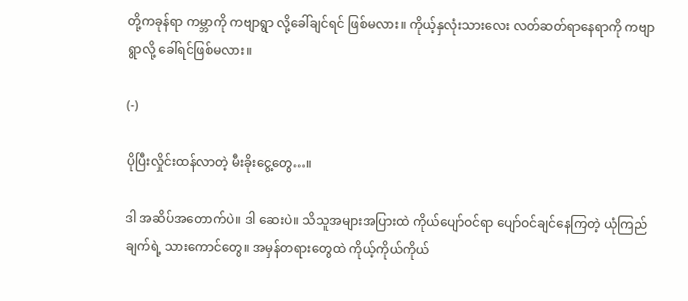တို့ကခုန်ရာ ကမ္ဘာကို ကဗျာရွာ လို့ခေါ်ချင်ရင် ဖြစ်မလား။ ကိုယ့်နှလုံးသားလေး လတ်ဆတ်ရာနေရာကို ကဗျာရွာလို့ ခေါ်ရင်ဖြစ်မလား။

(-)

ပိုပြီးလှိုင်းထန်လာတဲ့ မီးခိုးငွေ့တွေ…။

ဒါ အဆိပ်အတောက်ပဲ။ ဒါ ဆေးပဲ။ သိသူအများအပြားထဲ ကိုယ်ပျော်ဝင်ရာ ပျော်ဝင်ချင်နေကြတဲ့ ယုံကြည်ချက်ရဲ့ သားကောင်တွေ။ အမှန်တရားတွေထဲ ကိုယ့်ကိုယ်ကိုယ်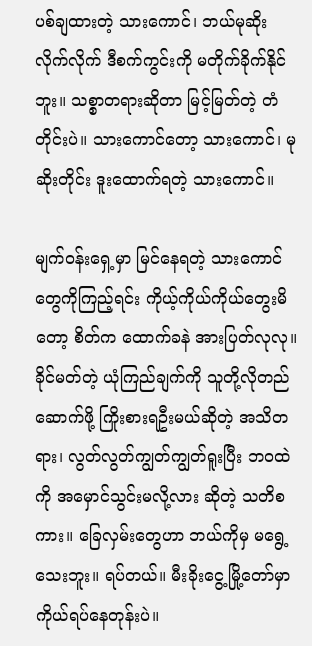ပစ်ချထားတဲ့ သားကောင်၊ ဘယ်မုဆိုးလိုက်လိုက် ဒီစက်ကွင်းကို မတိုက်ခိုက်နိုင်ဘူး။ သစ္စာတရားဆိုတာ မြင့်မြတ်တဲ့ တံတိုင်းပဲ။ သားကောင်တော့ သားကောင်၊ မုဆိုးတိုင်း ဒူးထောက်ရတဲ့ သားကောင်။

မျက်ဝန်းရှေ့မှာ မြင်နေရတဲ့ သားကောင်တွေကိုကြည့်ရင်း ကိုယ့်ကိုယ်ကိုယ်တွေးမိတော့ စိတ်က ထောက်ခနဲ အားပြတ်လုလု။ ခိုင်မတ်တဲ့ ယုံကြည်ချက်ကို သူတို့လိုတည်ဆောက်ဖို့ ကြိုးစားရဦးမယ်ဆိုတဲ့ အသိတရား၊ လွတ်လွတ်ကျွတ်ကျွတ်ရူးပြီး ဘဝထဲကို အမှောင်သွင်းမလို့လား ဆိုတဲ့ သတိစကား။ ခြေလှမ်းတွေဟာ ဘယ်ကိုမှ မရွေ့သေးဘူး။ ရပ်တယ်။ မီးခိုးငွေ့မြို့တော်မှာ ကိုယ်ရပ်နေတုန်းပဲ။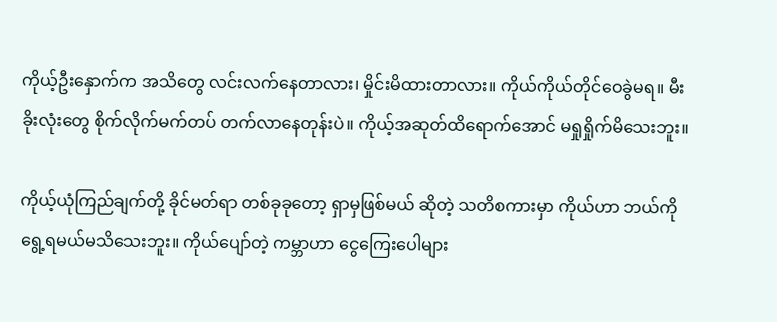ကိုယ့်ဦးနှောက်က အသိတွေ လင်းလက်နေတာလား၊ မှိုင်းမိထားတာလား။ ကိုယ်ကိုယ်တိုင်ဝေခွဲမရ။ မီးခိုးလုံးတွေ စိုက်လိုက်မက်တပ် တက်လာနေတုန်းပဲ။ ကိုယ့်အဆုတ်ထိရောက်အောင် မရှုရှိုက်မိသေးဘူး။

ကိုယ့်ယုံကြည်ချက်တို့ ခိုင်မတ်ရာ တစ်ခုခုတော့ ရှာမှဖြစ်မယ် ဆိုတဲ့ သတိစကားမှာ ကိုယ်ဟာ ဘယ်ကို ရွေ့ရမယ်မသိသေးဘူး။ ကိုယ်ပျော်တဲ့ ကမ္ဘာဟာ ငွေကြေးပေါများ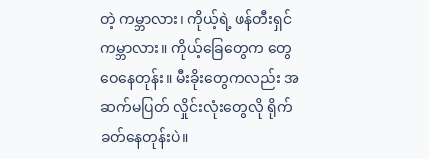တဲ့ ကမ္ဘာလား၊ ကိုယ့်ရဲ့ ဖန်တီးရှင်ကမ္ဘာလား။ ကိုယ့်ခြေတွေက တွေဝေနေတုန်း။ မီးခိုးတွေကလည်း အဆက်မပြတ် လှိုင်းလုံးတွေလို ရိုက်ခတ်နေတုန်းပဲ။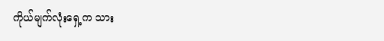ကိုယ်မျက်လုံးရှေ့က သား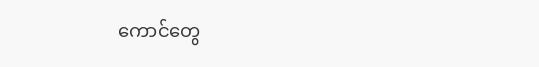ကောင်တွေ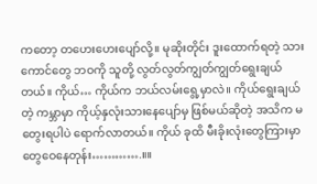ကတော့ တဟေးဟေးပျော်လို့။ မုဆိုးတိုင်း ဒူးထောက်ရတဲ့ သားကောင်တွေ ဘဝကို သူတို့ လွတ်လွတ်ကျွတ်ကျွတ်ရွေးချယ်တယ်။ ကိုယ်… ကိုယ်က ဘယ်လမ်းရွေ့မှာလဲ။ ကိုယ်ရွေးချယ်တဲ့ ကမ္ဘာမှာ ကိုယ့်နှလုံးသားနေပျော်မှ ဖြစ်မယ်ဆိုတဲ့ အသိက မတွေးရပါပဲ ရောက်လာတယ်။ ကိုယ် ခုထိ မီးခိုးလုံးတွေကြားမှာ တွေဝေနေတုန်း………….။။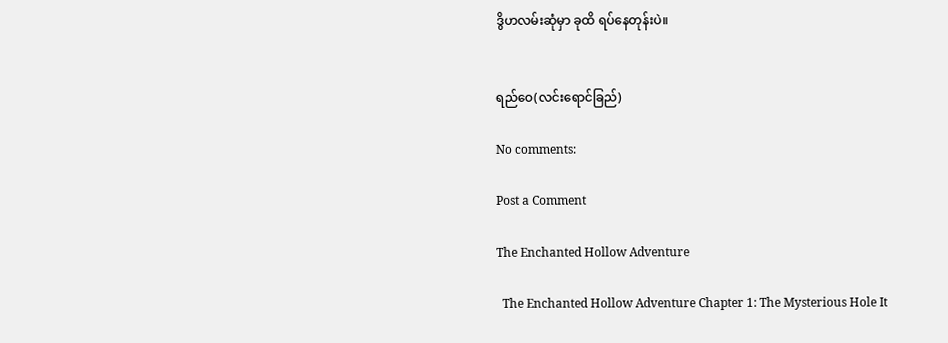ဒွိဟလမ်းဆုံမှာ ခုထိ ရပ်နေတုန်းပဲ။


ရည်ဝေ(လင်းရောင်ခြည်)

No comments:

Post a Comment

The Enchanted Hollow Adventure

  The Enchanted Hollow Adventure Chapter 1: The Mysterious Hole It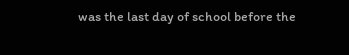was the last day of school before the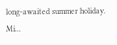long-awaited summer holiday. Mi...